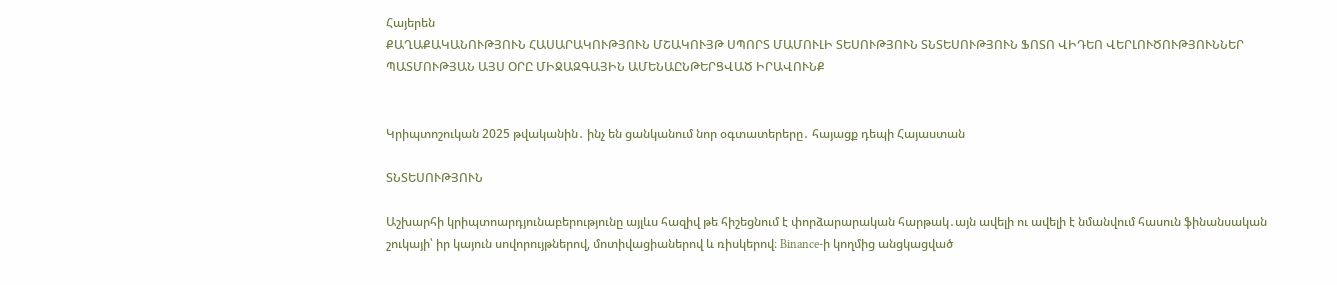Հայերեն
ՔԱՂԱՔԱԿԱՆՈՒԹՅՈՒՆ ՀԱՍԱՐԱԿՈՒԹՅՈՒՆ ՄՇԱԿՈՒՅԹ ՍՊՈՐՏ ՄԱՄՈՒԼԻ ՏԵՍՈՒԹՅՈՒՆ ՏՆՏԵՍՈՒԹՅՈՒՆ ՖՈՏՈ ՎԻԴԵՈ ՎԵՐԼՈՒԾՈՒԹՅՈՒՆՆԵՐ ՊԱՏՄՈՒԹՅԱՆ ԱՅՍ ՕՐԸ ՄԻՋԱԶԳԱՅԻՆ ԱՄԵՆԱԸՆԹԵՐՑՎԱԾ ԻՐԱՎՈՒՆՔ


Կրիպտոշուկան 2025 թվականին․ ինչ են ցանկանում նոր օգտատերերը․ հայացք դեպի Հայաստան

ՏՆՏԵՍՈՒԹՅՈՒՆ

Աշխարհի կրիպտոարդյունաբերությունը այլևս հազիվ թե հիշեցնում է փորձարարական հարթակ․այն ավելի ու ավելի է նմանվում հասուն ֆինանսական շուկայի՝ իր կայուն սովորույթներով, մոտիվացիաներով և ռիսկերով։ Binance-ի կողմից անցկացված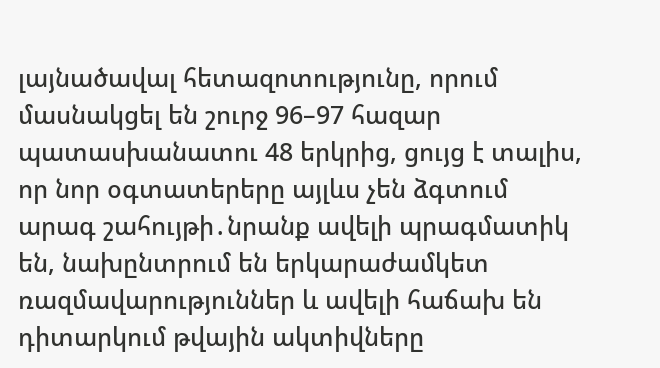լայնածավալ հետազոտությունը, որում մասնակցել են շուրջ 96–97 հազար պատասխանատու 48 երկրից, ցույց է տալիս, որ նոր օգտատերերը այլևս չեն ձգտում արագ շահույթի․նրանք ավելի պրագմատիկ են, նախընտրում են երկարաժամկետ ռազմավարություններ և ավելի հաճախ են դիտարկում թվային ակտիվները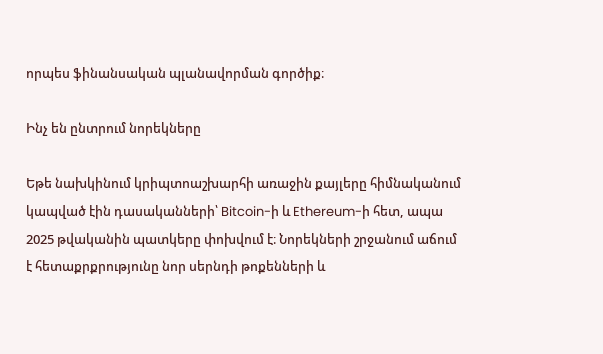որպես ֆինանսական պլանավորման գործիք։

Ինչ են ընտրում նորեկները

Եթե նախկինում կրիպտոաշխարհի առաջին քայլերը հիմնականում կապված էին դասականների՝ Bitcoin-ի և Ethereum-ի հետ, ապա 2025 թվականին պատկերը փոխվում է։ Նորեկների շրջանում աճում է հետաքրքրությունը նոր սերնդի թոքենների և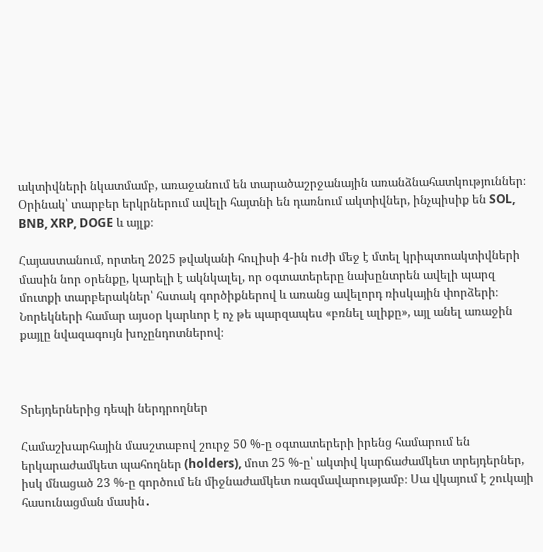ակտիվների նկատմամբ, առաջանում են տարածաշրջանային առանձնահատկություններ։ Օրինակ՝ տարբեր երկրներում ավելի հայտնի են դառնում ակտիվներ, ինչպիսիք են SOL, BNB, XRP, DOGE և այլք։

Հայաստանում, որտեղ 2025 թվականի հուլիսի 4-ին ուժի մեջ է մտել կրիպտոակտիվների մասին նոր օրենքը, կարելի է ակնկալել, որ օգտատերերը նախընտրեն ավելի պարզ մուտքի տարբերակներ՝ հստակ գործիքներով և առանց ավելորդ ռիսկային փորձերի։ Նորեկների համար այսօր կարևոր է ոչ թե պարզապես «բռնել ալիքը», այլ անել առաջին քայլը նվազագույն խոչընդոտներով։



Տրեյդերներից դեպի ներդրողներ

Համաշխարհային մասշտաբով շուրջ 50 %-ը օգտատերերի իրենց համարում են երկարաժամկետ պահողներ (holders), մոտ 25 %-ը՝ ակտիվ կարճաժամկետ տրեյդերներ, իսկ մնացած 23 %-ը գործում են միջնաժամկետ ռազմավարությամբ։ Սա վկայում է շուկայի հասունացման մասին․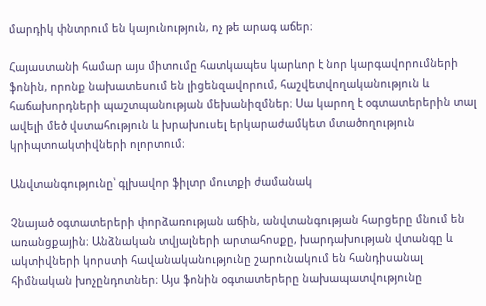մարդիկ փնտրում են կայունություն, ոչ թե արագ աճեր։

Հայաստանի համար այս միտումը հատկապես կարևոր է նոր կարգավորումների ֆոնին, որոնք նախատեսում են լիցենզավորում, հաշվետվողականություն և հաճախորդների պաշտպանության մեխանիզմներ։ Սա կարող է օգտատերերին տալ ավելի մեծ վստահություն և խրախուսել երկարաժամկետ մտածողություն կրիպտոակտիվների ոլորտում։

Անվտանգությունը՝ գլխավոր ֆիլտր մուտքի ժամանակ

Չնայած օգտատերերի փորձառության աճին, անվտանգության հարցերը մնում են առանցքային։ Անձնական տվյալների արտահոսքը, խարդախության վտանգը և ակտիվների կորստի հավանականությունը շարունակում են հանդիսանալ հիմնական խոչընդոտներ։ Այս ֆոնին օգտատերերը նախապատվությունը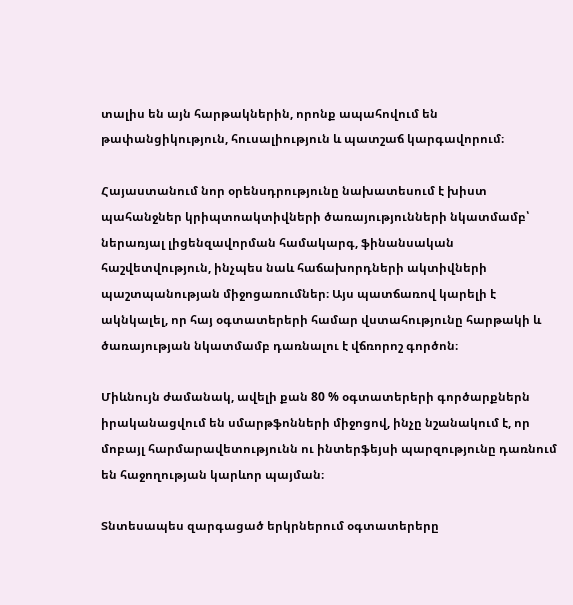տալիս են այն հարթակներին, որոնք ապահովում են թափանցիկություն, հուսալիություն և պատշաճ կարգավորում։

Հայաստանում նոր օրենսդրությունը նախատեսում է խիստ պահանջներ կրիպտոակտիվների ծառայությունների նկատմամբ՝ ներառյալ լիցենզավորման համակարգ, ֆինանսական հաշվետվություն, ինչպես նաև հաճախորդների ակտիվների պաշտպանության միջոցառումներ։ Այս պատճառով կարելի է ակնկալել, որ հայ օգտատերերի համար վստահությունը հարթակի և ծառայության նկատմամբ դառնալու է վճռորոշ գործոն։

Միևնույն ժամանակ, ավելի քան 80 % օգտատերերի գործարքներն իրականացվում են սմարթֆոնների միջոցով, ինչը նշանակում է, որ մոբայլ հարմարավետությունն ու ինտերֆեյսի պարզությունը դառնում են հաջողության կարևոր պայման։

Տնտեսապես զարգացած երկրներում օգտատերերը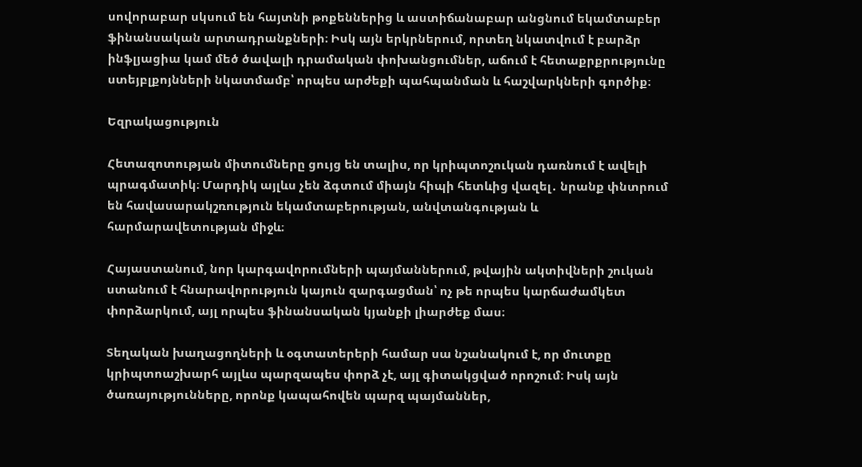սովորաբար սկսում են հայտնի թոքեններից և աստիճանաբար անցնում եկամտաբեր ֆինանսական արտադրանքների։ Իսկ այն երկրներում, որտեղ նկատվում է բարձր ինֆլյացիա կամ մեծ ծավալի դրամական փոխանցումներ, աճում է հետաքրքրությունը ստեյբլքոյնների նկատմամբ՝ որպես արժեքի պահպանման և հաշվարկների գործիք։

Եզրակացություն

Հետազոտության միտումները ցույց են տալիս, որ կրիպտոշուկան դառնում է ավելի պրագմատիկ։ Մարդիկ այլևս չեն ձգտում միայն հիպի հետևից վազել․ նրանք փնտրում են հավասարակշռություն եկամտաբերության, անվտանգության և հարմարավետության միջև։

Հայաստանում, նոր կարգավորումների պայմաններում, թվային ակտիվների շուկան ստանում է հնարավորություն կայուն զարգացման՝ ոչ թե որպես կարճաժամկետ փորձարկում, այլ որպես ֆինանսական կյանքի լիարժեք մաս։

Տեղական խաղացողների և օգտատերերի համար սա նշանակում է, որ մուտքը կրիպտոաշխարհ այլևս պարզապես փորձ չէ, այլ գիտակցված որոշում։ Իսկ այն ծառայությունները, որոնք կապահովեն պարզ պայմաններ,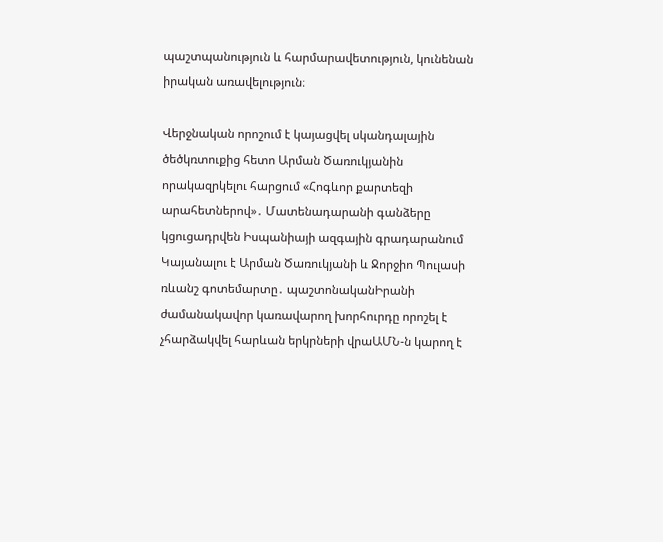պաշտպանություն և հարմարավետություն, կունենան իրական առավելություն։

Վերջնական որոշում է կայացվել սկանդալային ծեծկռտուքից հետո Արման Ծառուկյանին որակազրկելու հարցում «Հոգևոր քարտեզի արահետներով»․ Մատենադարանի գանձերը կցուցադրվեն Իսպանիայի ազգային գրադարանում Կայանալու է Արման Ծառուկյանի և Ջորջիո Պուլասի ռևանշ գոտեմարտը․ պաշտոնականԻրանի ժամանակավոր կառավարող խորհուրդը որոշել է չհարձակվել հարևան երկրների վրաԱՄՆ-ն կարող է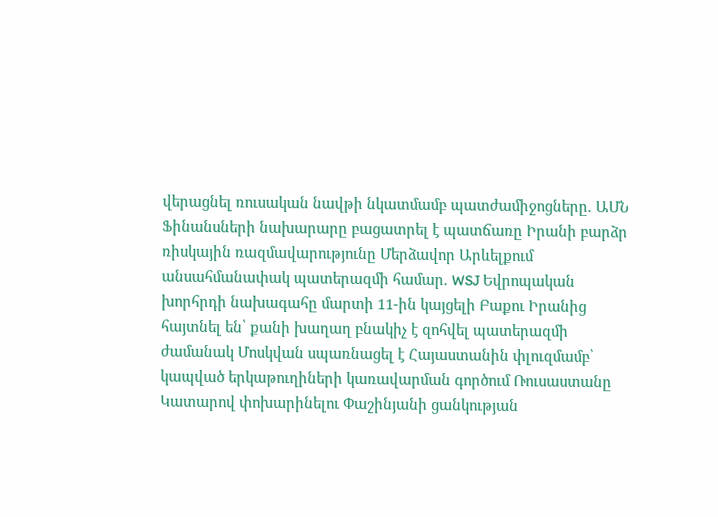վերացնել ռուսական նավթի նկատմամբ պատժամիջոցները. ԱՄՆ Ֆինանսների նախարարը բացատրել է պատճառը Իրանի բարձր ռիսկային ռազմավարությունը Մերձավոր Արևելքում անսահմանափակ պատերազմի համար. WSJ Եվրոպական խորհրդի նախագահը մարտի 11-ին կայցելի Բաքու Իրանից հայտնել են՝ քանի խաղաղ բնակիչ է զոհվել պատերազմի ժամանակ Մոսկվան սպառնացել է Հայաստանին փլուզմամբ՝ կապված երկաթուղիների կառավարման գործում Ռուսաստանը Կատարով փոխարինելու Փաշինյանի ցանկության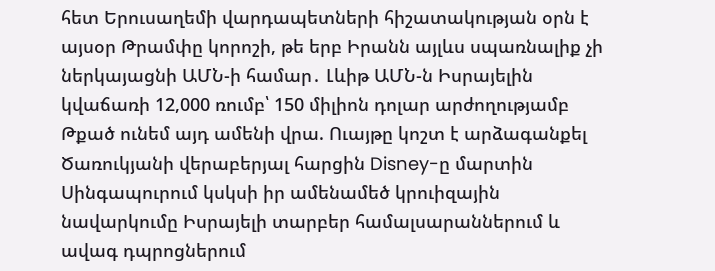հետ Երուսաղեմի վարդապետների հիշատակության օրն է այսօր Թրամփը կորոշի, թե երբ Իրանն այլևս սպառնալիք չի ներկայացնի ԱՄՆ-ի համար․ Լևիթ ԱՄՆ-ն Իսրայելին կվաճառի 12,000 ռումբ՝ 150 միլիոն դոլար արժողությամբ Թքած ունեմ այդ ամենի վրա. Ուայթը կոշտ է արձագանքել Ծառուկյանի վերաբերյալ հարցին Disney-ը մարտին Սինգապուրում կսկսի իր ամենամեծ կրուիզային նավարկումը Իսրայելի տարբեր համալսարաններում և ավագ դպրոցներում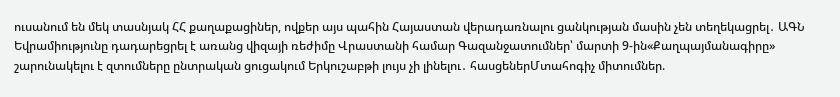ուսանում են մեկ տասնյակ ՀՀ քաղաքացիներ, ովքեր այս պահին Հայաստան վերադառնալու ցանկության մասին չեն տեղեկացրել․ ԱԳՆ Եվրամիությունը դադարեցրել է առանց վիզայի ռեժիմը Վրաստանի համար Գազանջատումներ՝ մարտի 9-ին«Քաղպայմանագիրը» շարունակելու է զտումները ընտրական ցուցակում Երկուշաբթի լույս չի լինելու․ հասցեներՄտահոգիչ միտումներ.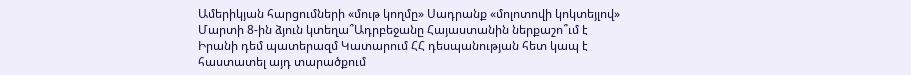Ամերիկյան հարցումների «մութ կողմը» Սադրանք «մոլոտովի կոկտեյլով» Մարտի 8-ին ձյուն կտեղա՞Ադրբեջանը Հայաստանին ներքաշո՞ւմ է Իրանի դեմ պատերազմ Կատարում ՀՀ դեսպանության հետ կապ է հաստատել այդ տարածքում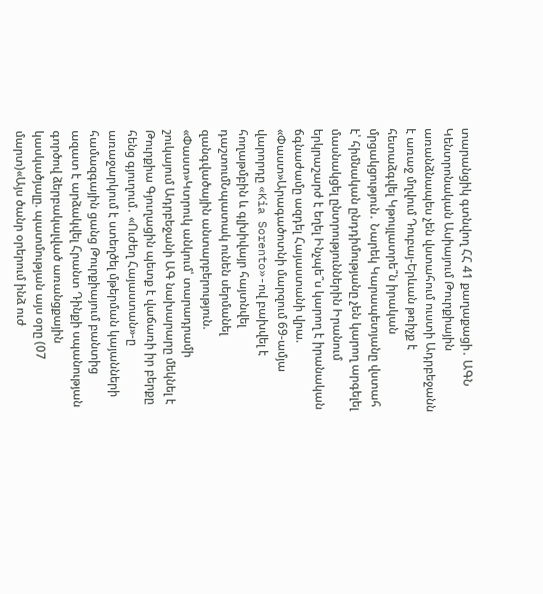տարանցիկ գտնվող ՀՀ 41 քաղաքացի․ ԱԳՆ Կենտրոնական Ասիայում Թուրքիային առանձնապես չեն վստահում ուստի Ադրբեջանն է առաջ մղվում Դուբայ-Երևան թռիչք է հետաձգվել Կթույլատրե՞ն իրական մրցակցություն․ Նարեկ Կարապետյանը վստահ է՝ հիմնական ընդդիմությանը չեն կարող արգելել մասնակցել ընտրություններին Իրանում երկրաշարժ է եղել Ինչպե՞ս կարող է իրանական ճգնաժամը ազդել Հայաստանի վրա. «Փաստ»Արագածոտնի մարզում 69-ամյա վարորդը «Kia Sorento»-ով բախվել է հողաթմբին և գլխիվայր հայտնվել դաշտումՆպատակ ունեն սերմանել զանգվածային անտարբերություն. «Փաստ»Կտրուկ անկում՝ տարադրամի շուկայում Ադրբեջանի ԱԳ նախարարը մեկնել է Թուրքիա Գյուղացին պետք է վաճառի իր բերքը հենց գյուղում․ «Ուժեղ Հայաստան»-ը առաջարկում է ստեղծել մթերման կայանների համազգային ցանց Թուրքիայում բանտից ազատ է արձակվել Հրանտ Դինքի սպանության գործով ձերբակալված առանցքային կասկածյալը. պատմության այս օրը (07 մարտ)«Այս ծանր օրերում ինձ ուժ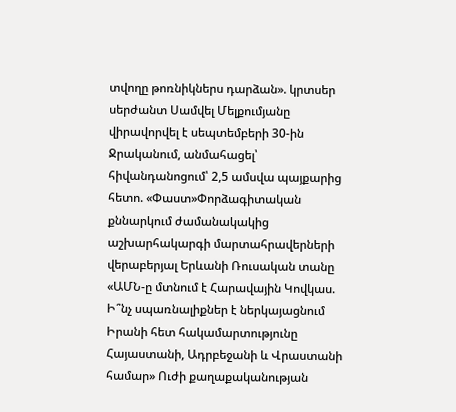տվողը թոռնիկներս դարձան». կրտսեր սերժանտ Սամվել Մելքումյանը վիրավորվել է սեպտեմբերի 30-ին Ջրականում, անմահացել՝ հիվանդանոցում՝ 2,5 ամսվա պայքարից հետո. «Փաստ»Փորձագիտական քննարկում ժամանակակից աշխարհակարգի մարտահրավերների վերաբերյալ Երևանի Ռուսական տանը «ԱՄՆ-ը մտնում է Հարավային Կովկաս. Ի՞նչ սպառնալիքներ է ներկայացնում Իրանի հետ հակամարտությունը Հայաստանի, Ադրբեջանի և Վրաստանի համար» Ուժի քաղաքականության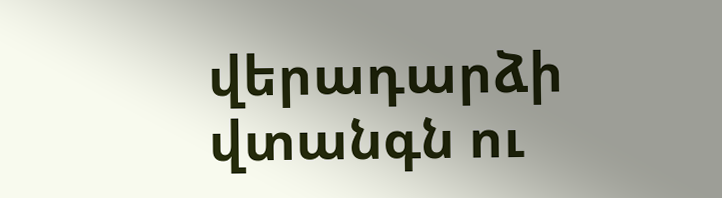վերադարձի վտանգն ու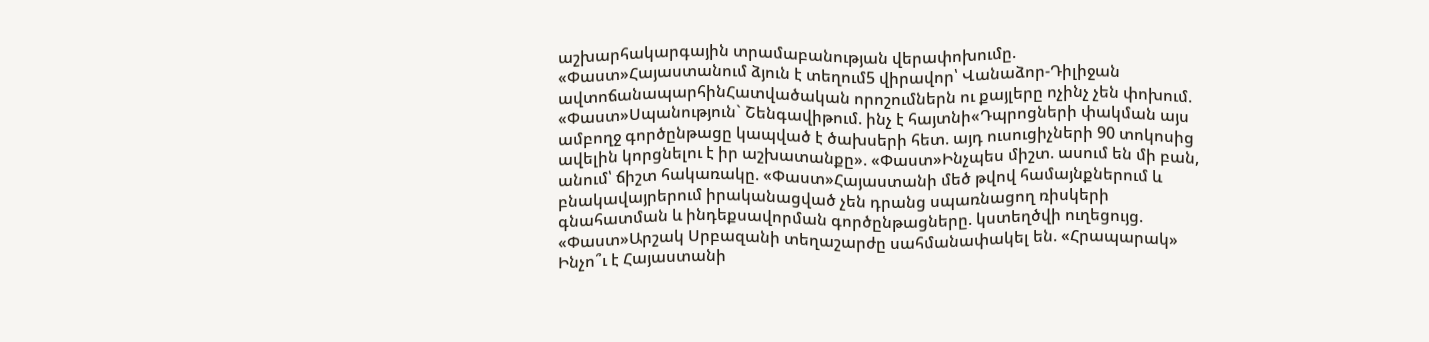աշխարհակարգային տրամաբանության վերափոխումը. «Փաստ»Հայաստանում ձյուն է տեղում5 վիրավոր՝ Վանաձոր-Դիլիջան ավտոճանապարհինՀատվածական որոշումներն ու քայլերը ոչինչ չեն փոխում. «Փաստ»Սպանություն` Շենգավիթում. ինչ է հայտնի«Դպրոցների փակման այս ամբողջ գործընթացը կապված է ծախսերի հետ. այդ ուսուցիչների 90 տոկոսից ավելին կորցնելու է իր աշխատանքը». «Փաստ»Ինչպես միշտ. ասում են մի բան, անում՝ ճիշտ հակառակը. «Փաստ»Հայաստանի մեծ թվով համայնքներում և բնակավայրերում իրականացված չեն դրանց սպառնացող ռիսկերի գնահատման և ինդեքսավորման գործընթացները. կստեղծվի ուղեցույց. «Փաստ»Արշակ Սրբազանի տեղաշարժը սահմանափակել են. «Հրապարակ» Ինչո՞ւ է Հայաստանի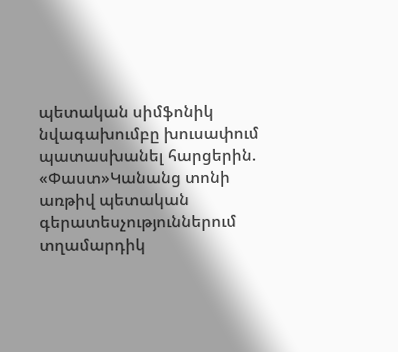պետական սիմֆոնիկ նվագախումբը խուսափում պատասխանել հարցերին. «Փաստ»Կանանց տոնի առթիվ պետական գերատեսչություններում տղամարդիկ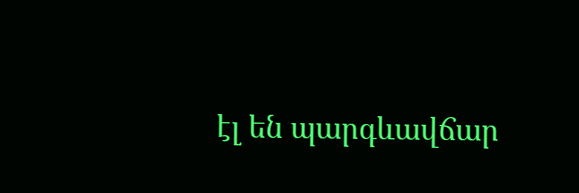էլ են պարգևավճար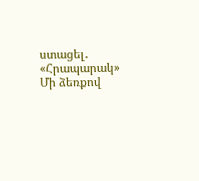ստացել․ «Հրապարակ» Մի ձեռքով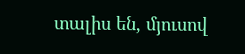տալիս են, մյուսով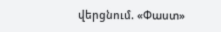վերցնում. «Փաստ»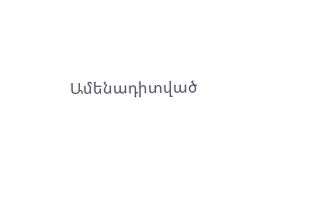Ամենադիտված